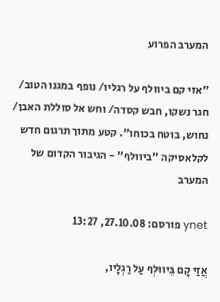המערב הפרוע

"אזי קם ביוולף על רגליו/ נופף במגנו הטוב/ חגר נשקו, חבש קסדה/ וחש אל סוללת האבן/ נחוש, בוטח בכוחו". קטע מתוך תרגום חדש לקלאסיקה "ביוולף" - הגיבור הקדום של המערב

ynet פורסם: 27.10.08, 13:27

אֲזַי קָם בֵּיווּלְף עַל רַגְלָיו,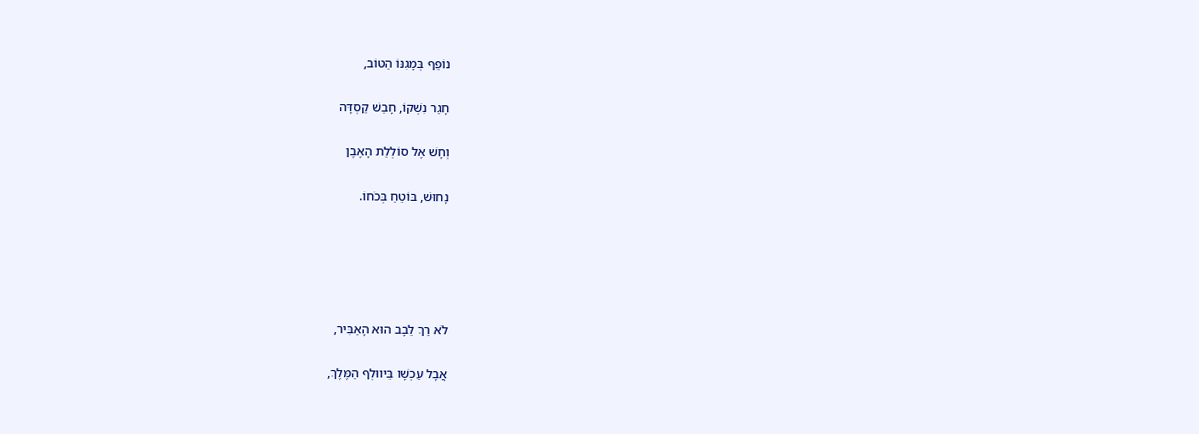נוֹפֵף בְּמָגִנּוֹ הַטּוֹב,

חָגַר נִשְׁקוֹ, חָבַשׁ קַסְדָּה

וְחָשׁ אֶל סוֹלְלַת הָאֶבֶן

נָחוּשׁ, בּוֹטֵחַ בְּכֹחוֹ.





לֹא רַךְ לֵבָב הוּא הָאַבִּיר,

אֲבָל עַכְשָׁו בֵּיווּלְף הַמֶּלֶךְ,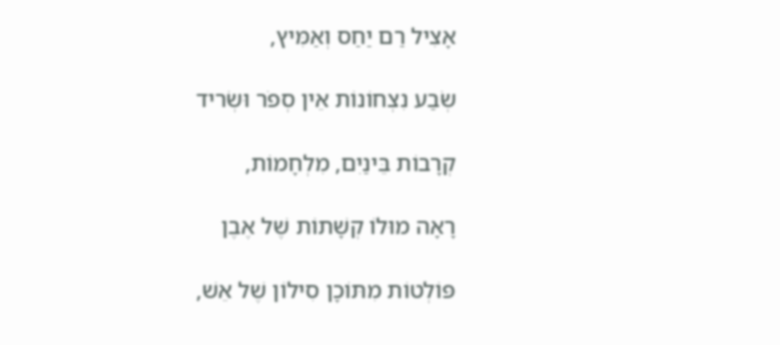אָצִיל רַם יַחַס וְאַמִּיץ,

שְׂבַע נִצְחוֹנוֹת אֵין סְפֹר וּשְׂריד

קְרָבוֹת בֵּינַיִם, מִלְחָמוֹת,

רָאָה מוּלוֹ קְשָׁתוֹת שֶׁל אֶבֶן

פּוֹלְטוֹת מִתּוֹכָן סִילוֹן שֶׁל אֵשׁ,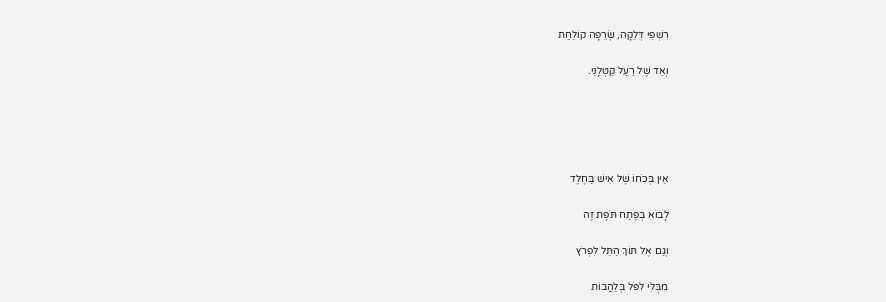רִשְׁפֵי דְּלֵקָה, שְׂרֵפָה קוֹלַחַת

וְאֵד שֶׁל רַעַל קַטְלָנִי.





אֵין בְּכֹחוֹ שֶׁל אִישׁ בַּחֶלֶד

לָבוֹא בְּפֶתַח תֹּפֶת זֶה

וְגַם אֶל תּוֹךְ הַתֵּל לִפְרֹץ

מִבְּלִי לִפֹּל בְּלַהֲבוֹת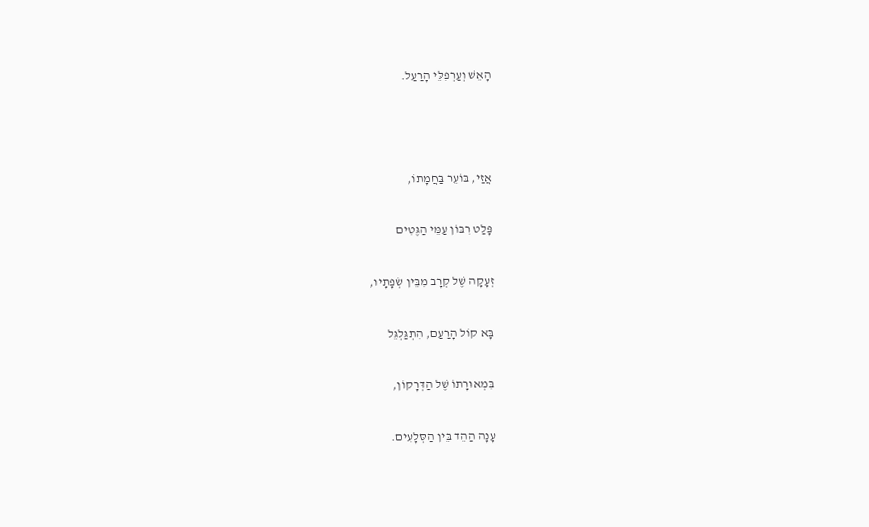הָאֵשׁ וְעַרְפִלֵּי הָרַעַל.



אֲזַי, בּוֹעֵר בַּחֲמָתוֹ,

פָּלַט רִבּוֹן עַמֵּי הַגֶּטִים

זְעָקָה שֶׁל קְרָב מִבֵּין שְׂפָתָיו,

בָּא קוֹל הָרַעַם, הִתְגַּלְגֵּל

בִּמְאוּרָתוֹ שֶׁל הַדְּרָקוֹן,

עָנָה הַהֵד בֵּין הַסְּלָעִים.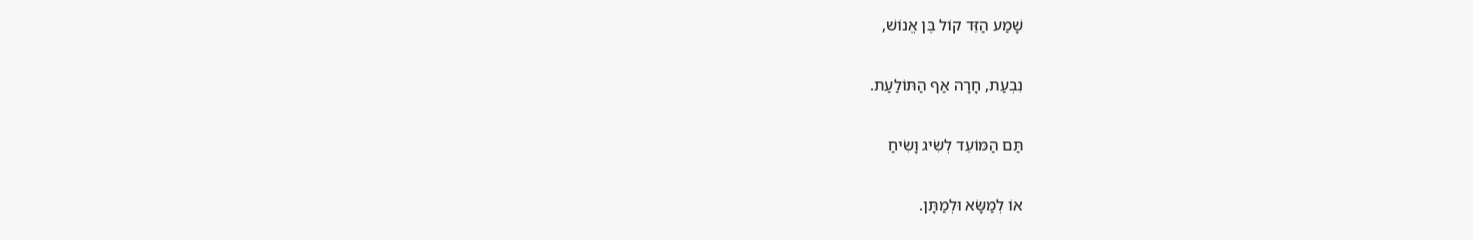שָׁמַע הַזֵּד קוֹל בֶּן אֱנוֹשׁ,

נִבְעַת, חָרָה אַף הַתּוֹלַעַת.

תַּם הַמּוֹעֵד לְשִׂיג וָשִׂיחַ

אוֹ לְמַשָּׂא וּלְמַתָּן.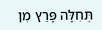תְּחִלָּה פָּרַץ מִן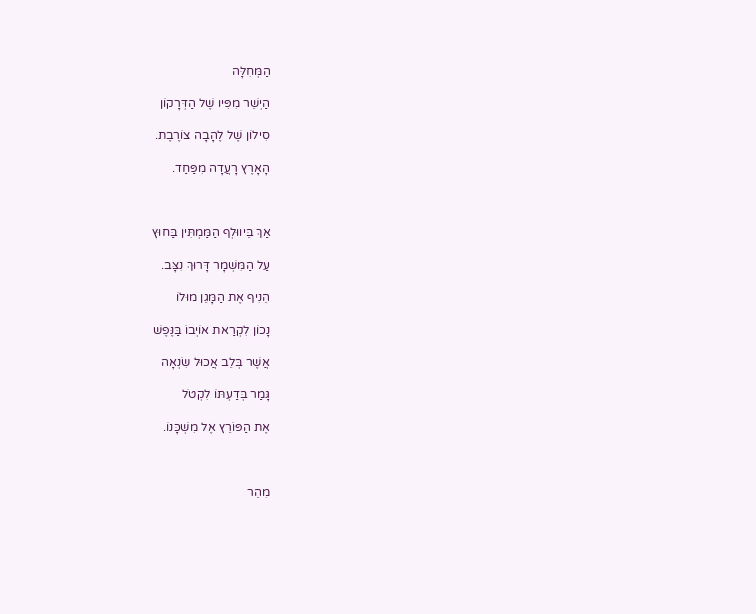הַמְּחִלָּה

הַיְשֵׁר מִפִּיו שֶׁל הַדְּרָקוֹן

סִילוֹן שֶׁל לֶהָבָה צוֹרֶבֶת.

הָאָרֶץ רָעֲדָה מִפַּחַד.



אַךְ בֵּיווּלְף הַמַּמְתִּין בַּחוּץ

עַל הַמִּשְׁמָר דָּרוּךְ נִצָּב.

הֵנִיף אֶת הַמָּגֵן מוּלוֹ

נָכוֹן לִקְרַאת אוֹיְבוֹ בַּנֶּפֶשׁ

אֲשֶׁר בְּלֵב אֲכוּל שִׂנְאָה

גָּמַר בְּדַעְתּוֹ לִקְטֹל

אֶת הַפּוֹרֵץ אֶל מִשְׁכָּנוֹ.



מִהֵר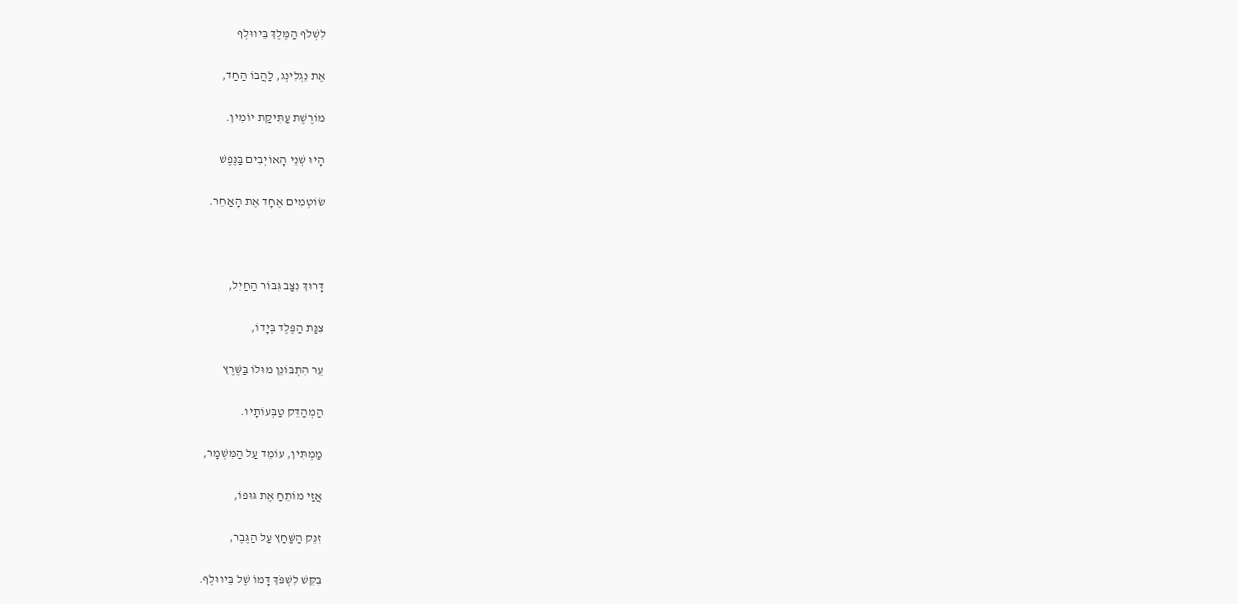לִשְׁלֹף הַמֶּלֶךְ בֵּיווּלְף

אֶת נֵגְלִינְג, לַהֲבוֹ הַחַד,

מוֹרֶשֶׁת עַתִּיקַת יוֹמִין.

הָיוּ שְׁנֵי הָאוֹיְבִים בַּנֶּפֶשׁ

שׂוֹטְמִים אֶחָד אֶת הָאַחֵר.



דָּרוּךְ נִצַּב גִּבּוֹר הַחַיִל,

צִנַּת הַפֶּלֶד בְּיָדוֹ,

עֵר הִתְבּוֹנֵן מוּלוֹ בַּשֶּׁרֶץ

הַמְהַדֵּק טַבְּעוֹתָיו.

מַמְתִּין, עוֹמֵד עַל הַמִּשְׁמָר,

אֲזַי מוֹתֵחַ אֶת גּוּפוֹ,

זִנֵּק הַשַּׁחַץ עַל הַגֶּבֶר,

בִּקֵּשׁ לִשְׁפֹּךְ דָּמוֹ שֶׁל בֵּיווּלְף.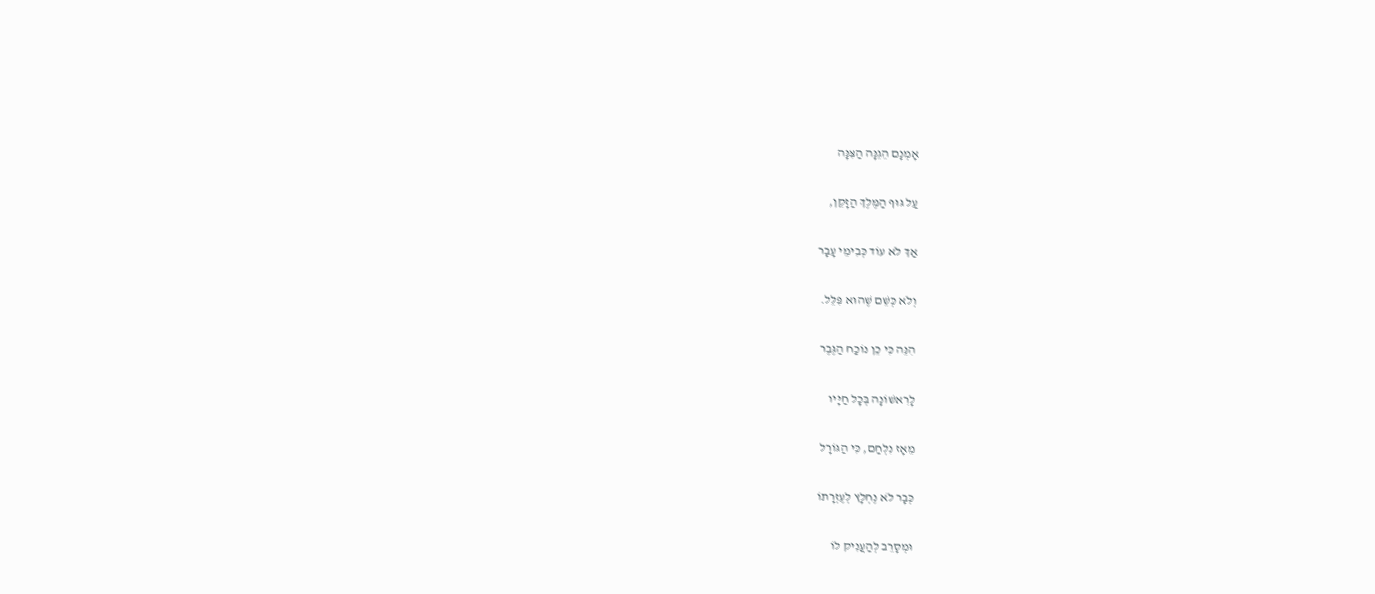אָמְנָם הֵגֵנָּה הַצִּנָּה

עַל גּוּף הַמֶּלֶךְ הַזָּקֵן,

אַךְ לֹא עוֹד כְּבִימֵי עָבָר

וְלֹא כְּשֵׁם שֶׁהוּא פִּלֵּל.

הִנֵּה כִּי כֵן נוֹכַח הַגֶּבֶר

לָרִאשׁוֹנָה בְּכָל חַיָּיו

מֵאָז נִלְחַם, כִּי הַגּוֹרָל

כְּבָר לֹא נֶחְלָץ לְעֶזְרָתוֹ

וּמְסָרֵב לְהַעֲנִיק לוֹ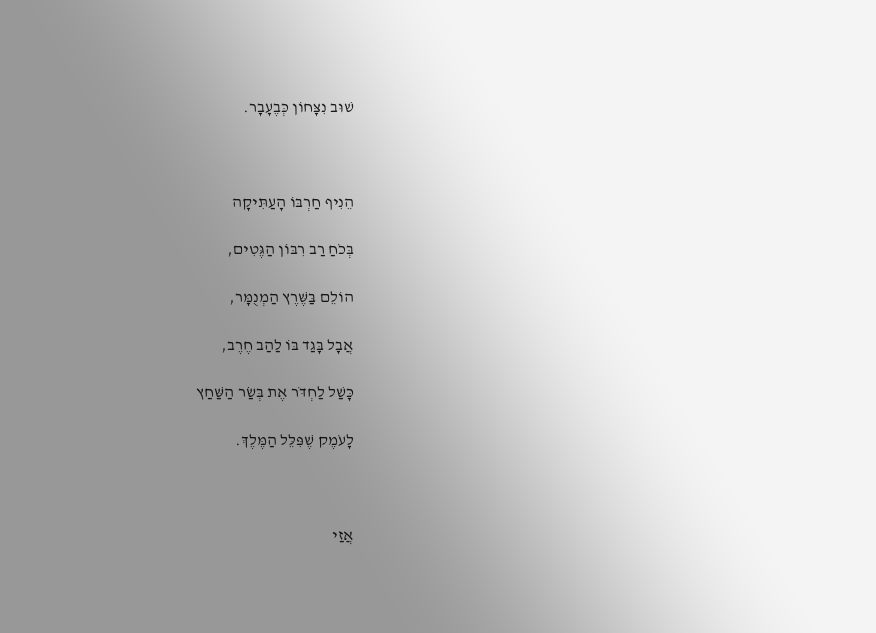שׁוּב נִצָּחוֹן כְּבֶעָבָר.



הֵנִיף חַרְבּוֹ הָעַתִּיקָה

בְּכֹחַ רַב רִבּוֹן הַגֶּטִים,

הוֹלֵם בַּשֶּׁרֶץ הַמְנֻמָּר,

אֲבָל בָּגַד בּוֹ לַהַב חֶרֶב,

כָּשַׁל לַחְדֹּר אֶת בְּשַׂר הַשַּׁחַץ

לָעֹמֶק שֶׁפִּלֵּל הַמֶּלֶךְ.



אֲזַי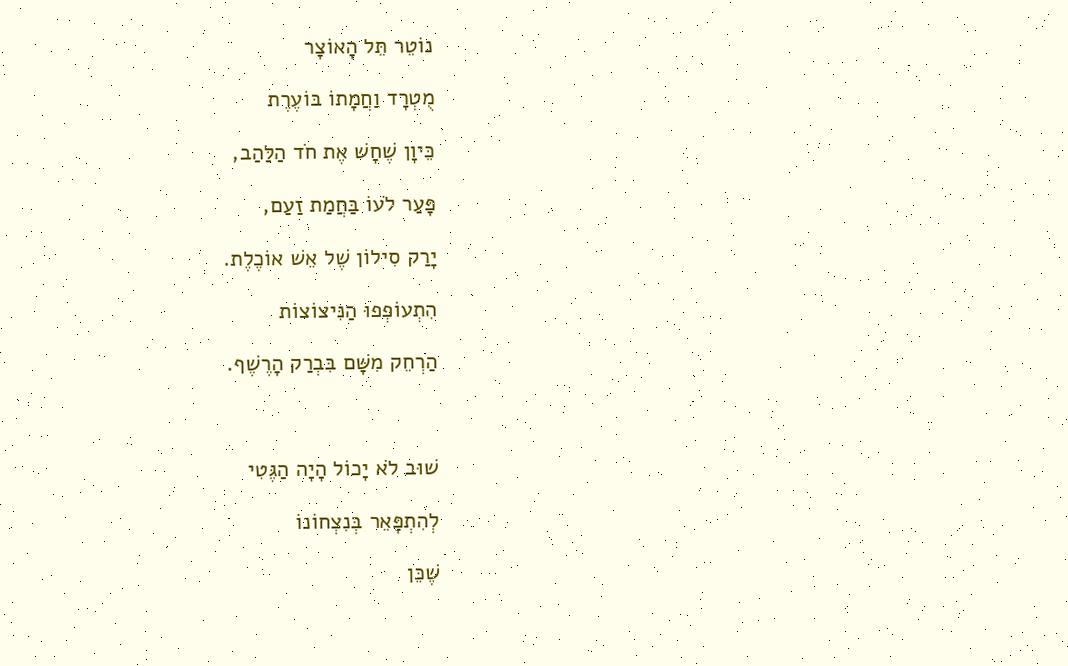נוֹטֵר תֵּל הָאוֹצָר

מֻטְרָד וַחֲמָתוֹ בּוֹעֶרֶת

כֵּיוָן שֶׁחָשׁ אֶת חֹד הַלַּהַב,

פָּעַר לֹעוֹ בַּחֲמַת זַעַם,

יָרַק סִילוֹן שֶׁל אֵשׁ אוֹכֶלֶת.

הִתְעוֹפְפוּ הַנִּיצוֹצוֹת

הַרְחֵק מִשָּׁם בִּבְרַק הָרֶשֶׁף.



שׁוּב לֹא יָכוֹל הָיָה הַגֶּטִי

לְהִתְפָּאֵר בְּנִצְחוֹנוֹ

שֶׁכֵּן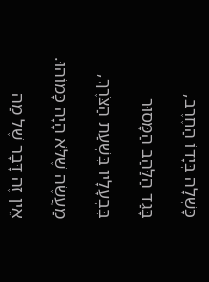כָּשְׁלָה בְּיָדוֹ הַחֶרֶב,

בָּגַד הַלַּהַב הַמָּסוּר

בִּבְעָלָיו בִּשְׁעַת הַצֹּרֶךְ,

מַעֲשֶׂה שֶׁלֹּא הָיָה כָּמוֹהוּ.

אֵין זֶה דָּבָר שֶׁל מַה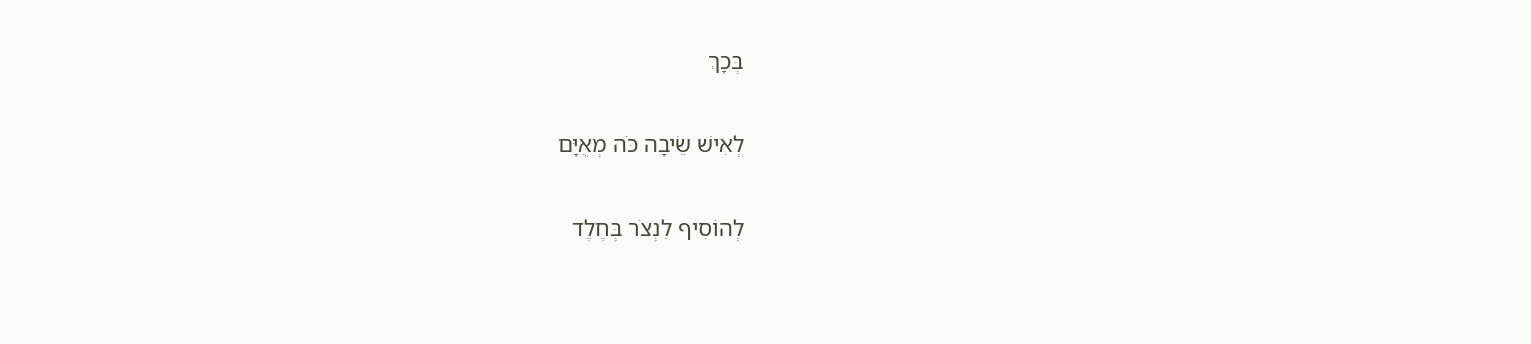בְּכָךְ

לְאִישׁ שֵׂיבָה כֹּה מְאֻיָּם

לְהוֹסִיף לִנְצֹר בְּחֶלֶד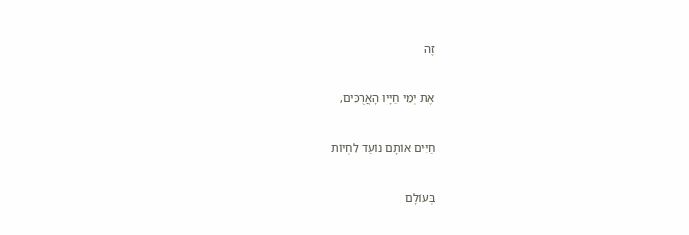זֶה

אֶת יְמֵי חַיָּיו הָאֲרֻכִּים,

חַיִּים אוֹתָם נוֹעַד לִחְיוֹת

בְּעוֹלָם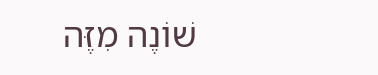שׁוֹנֶה מִזֶּה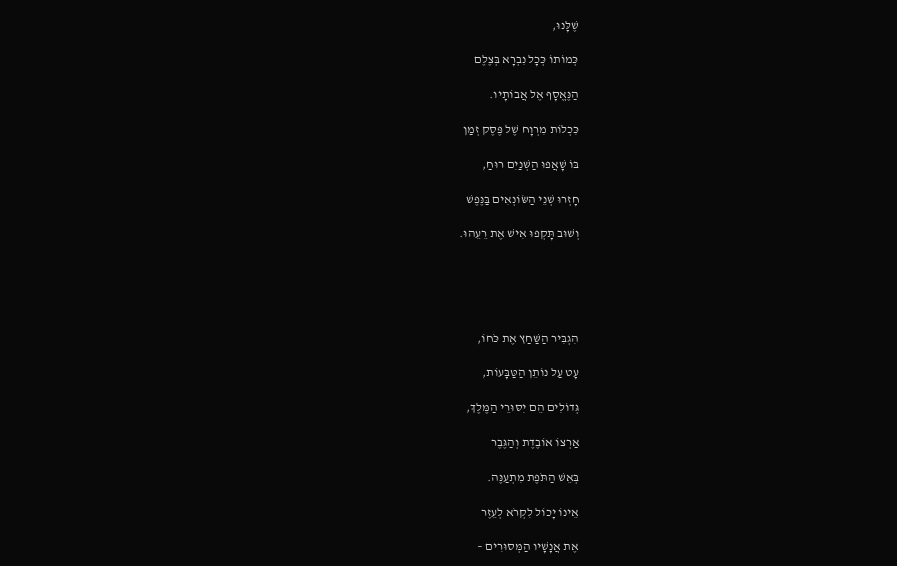שֶׁלָּנוּ,

כְּמוֹתוֹ כְּכָל נִבְרָא בְּצֶלֶם

הַנֶּאֱסָף אֶל אֲבוֹתָיו.

כִּכְלוֹת מִרְוָח שֶׁל פֶּסֶק זְמַן

בּוֹ שָׁאֲפוּ הַשְּׁנַיִם רוּחַ,

חָזְרוּ שְׁנֵי הַשּׂוֹנְאִים בַּנֶּפֶשׁ

וְשׁוּב תָּקְפוּ אִישׁ אֶת רֵעֵהוּ.





הִגְבִּיר הַשַּׁחַץ אֶת כֹּחוֹ,

עָט עַל נוֹתֵן הַטַּבָּעוֹת,

גְּדוֹלִים הֵם יִסּוּרֵי הַמֶּלֶךְ,

אַרְצוֹ אוֹבֶדֶת וְהַגֶּבֶר

בְּאֵשׁ הַתֹּפֶת מִתְעַנֶּה.

אֵינוֹ יָכוֹל לִקְרֹא לְעֵזֶר

אֶת אֲנָשָׁיו הַמְּסוּרִים –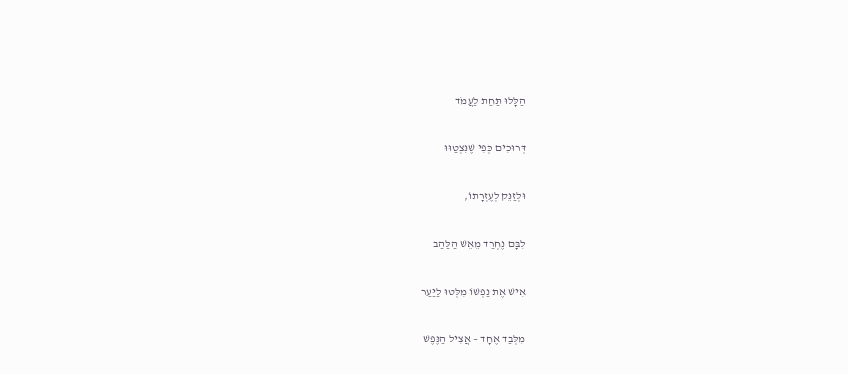הַלָּלוּ תַּחַת לַעֲמֹד

דְּרוּכִים כְּפִי שֶׁנִּצְטַוּוּ

וּלְזַנֵּק לְעֶזְרָתוֹ,

לִבָּם נֶחְרַד מֵאֵשׁ הַלַּהַב

אִישׁ אֶת נַפְשׁוֹ מִלְּטוּ לַיַּעַר

מִלְּבַד אֶחָד – אֲצִיל הַנֶּפֶשׁ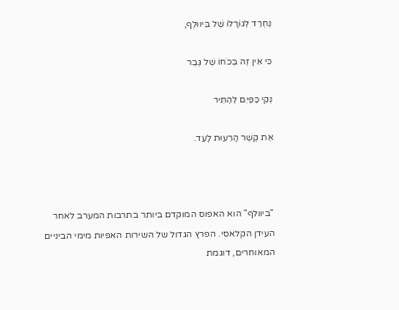נֶחְרַד לְגוֹרָלוֹ שֶׁל בֵּיווּלְף,

כִּי אֵין זֶה בְּכֹחוֹ שֶׁל גֶּבֶר

נְקִי כַּפַּיִם לְהַתִּיר

אֶת קֶשֶׁר הָרֵעוּת לָעַד.



"ביוולף" הוא האפוס המוקדם ביותר בתרבות המערב לאחר העידן הקלאסי. הפרץ הגדול של השירות האפיות מימי הביניים המאוחרים, דוגמת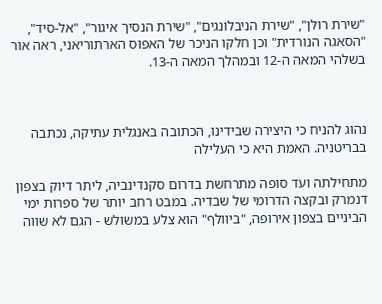"שירת רולן", "שירת הניבלונגים", "שירת הנסיך איגור", "אל-סיד", "הסאגה הנורדית" וכן חלקו הניכר של האפוס הארתוריאני, ראה אור בשלהי המאה ה-12 ובמהלך המאה ה-13.



נהוג להניח כי היצירה שבידינו, הכתובה באנגלית עתיקה, נכתבה בבריטניה. האמת היא כי העלילה

מתחילתה ועד סופה מתרחשת בדרום סקנדינביה, ליתר דיוק בצפון דנמרק ובקצה הדרומי של שבדיה. במבט רחב יותר של ספרות ימי הביניים בצפון אירופה, "ביוולף" הוא צלע במשולש - הגם לא שווה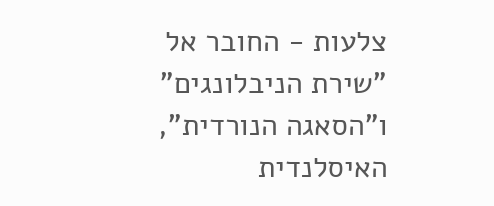צלעות - החובר אל "שירת הניבלונגים" ו"הסאגה הנורדית", האיסלנדית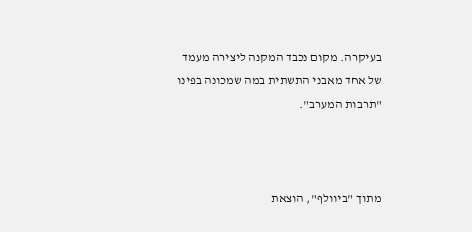בעיקרה. מקום נכבד המקנה ליצירה מעמד של אחד מאבני התשתית במה שמכונה בפינו "תרבות המערב".



מתוך "ביוולף", הוצאת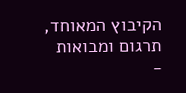הקיבוץ המאוחד, תרגום ומבואות -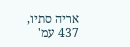אריה סתיו, 437 עמ'